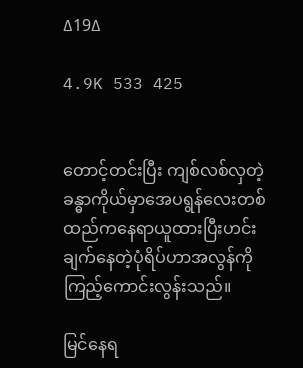∆19∆

4.9K 533 425


တောင့်တင်းပြီး ကျစ်လစ်လှတဲ့
ခန္ဓာကိုယ်မှာအေပရွန်လေးတစ်
ထည်ကနေရာယူထားပြီးဟင်း
ချက်နေတဲ့ပုံရိပ်ဟာအလွန်ကို
ကြည့်ကောင်းလွန်းသည်။

မြင်နေရ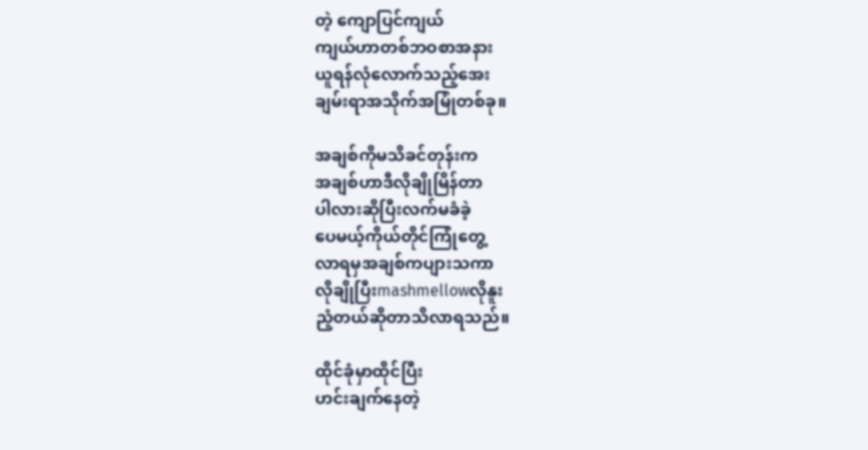တဲ့ ကျောပြင်ကျယ်
ကျယ်ဟာတစ်ဘဝစာအနား
ယူရန်လုံ‌လောက်သည့်အေး
ချမ်းရာအသိုက်အမြုံတစ်ခု။

အချစ်ကိုမသိခင်တုန်းက
အချစ်ဟာဒီလိုချိုမြိန်တာ
ပါလားဆိုပြီးလက်မခံခဲ့
ပေမယ့်ကိုယ်တိုင်ကြုံတွေ့
လာရမှအချစ်ကပျားသကာ
လိုချိုပြီးmashmellowလိုနူး
ညံ့တယ်ဆိုတာသိလာရသည်။

ထိုင်ခုံမှာထိုင်ပြီး
ဟင်းချက်နေတဲ့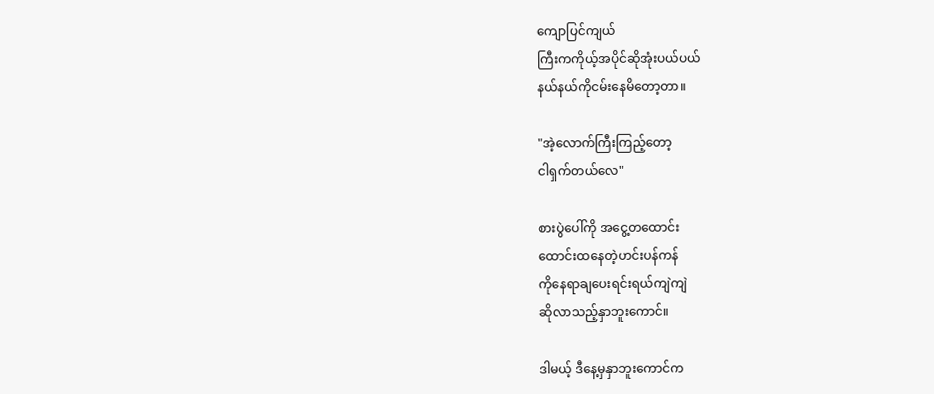ကျောပြင်ကျယ်
ကြီးကကိုယ့်အပိုင်ဆိုအုံးပယ်ပယ်
နယ်နယ်ကိုငမ်းနေမိတော့တာ။

"အဲ့လောက်ကြီးကြည့်တော့
ငါရှက်တယ်လေ"

စားပွဲပေါ်ကို အငွေ့တထောင်း
ထောင်းထနေတဲ့ဟင်းပန်ကန်
ကိုနေရာချပေးရင်းရယ်ကျဲကျဲ
ဆိုလာသည့်နှာဘူးကောင်။

ဒါမယ့် ဒီနေ့မှနှာဘူးကောင်က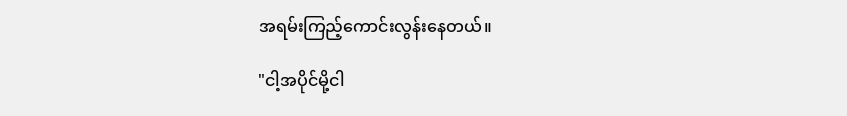အရမ်းကြည့်ကောင်းလွန်းနေတယ်။

"ငါ့အပိုင်မို့ငါ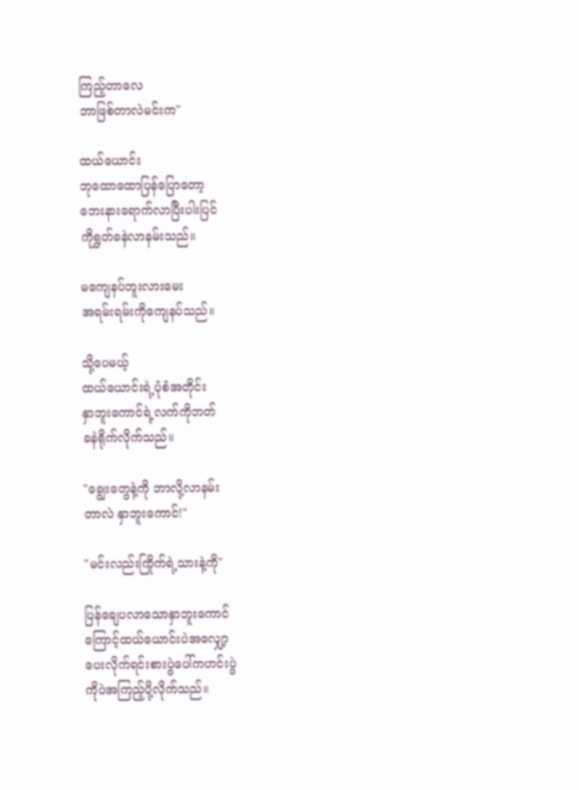ကြည့်တာလေ
ဘာဖြစ်တာလဲမင်းက"

ထယ်ယောင်း
ဘုထောထော‌ပြန်ပြောတော့
ဘေးနားရောက်လာပြီးပါးပြင်
ကိုရွှတ်ခနဲလာနမ်းသည်။

မကျေနပ်ဘူးလားမေး
အရမ်းရမ်းကိုကျေနပ်သည်။

သို့ပေမယ့်
ထယ်ယောင်းရဲ့ပုံစံအတိုင်း
နှာဘူးကောင်ရဲ့လက်ကိုဘတ်
ခနဲရိုက်လိုက်သည်။

"ချွေးတွေနဲ့ကို ဘာလို့လာနမ်း
တာလဲ နှာဘူးကောင်!"

"မင်းလည်းကြိုက်ရဲ့သားနဲ့ကို"

ပြန်ချေပလာသောနှာဘူး‌ကောင်
ကြောင့်ထယ်ယောင်းပဲအလျှော့
ပေးလိုက်ရင်းစားပွဲပေါ်ကဟင်းပွဲ
ကိုပဲအကြည့်ပို့လိုက်သည်။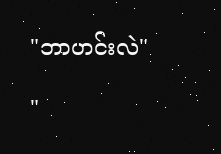"ဘာဟင်းလဲ"

"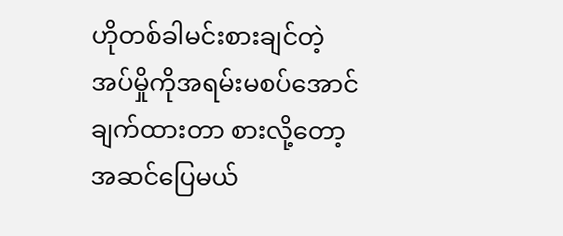ဟိုတစ်ခါမင်းစားချင်တဲ့
အပ်မှိုကိုအရမ်းမစပ်အောင်
ချက်ထားတာ စားလို့တော့
အဆင်ပြေမယ်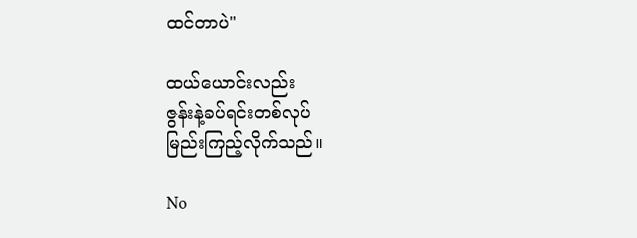ထင်တာပဲ"

ထယ်ယောင်းလည်း
ဇွန်းနဲ့ခပ်ရင်းတစ်လုပ်
မြည်းကြည့်လိုက်သည်။

No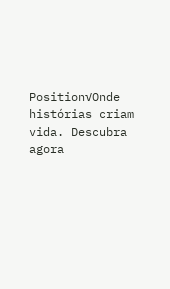Position√Onde histórias criam vida. Descubra agora